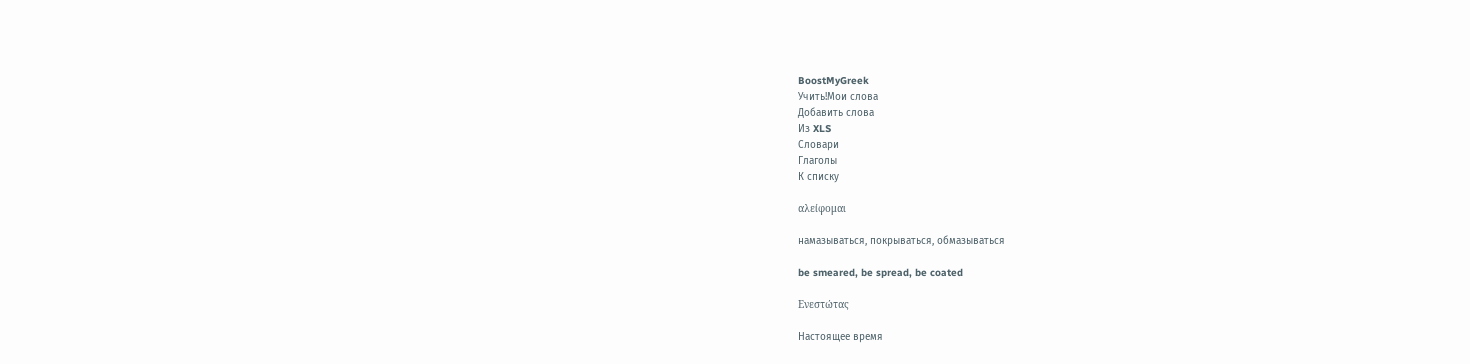BoostMyGreek
Учить!Мои слова
Добавить слова
Из XLS
Словари
Глаголы
К списку

αλείφομαι

намазываться, покрываться, обмазываться

be smeared, be spread, be coated

Ενεστώτας

Настоящее время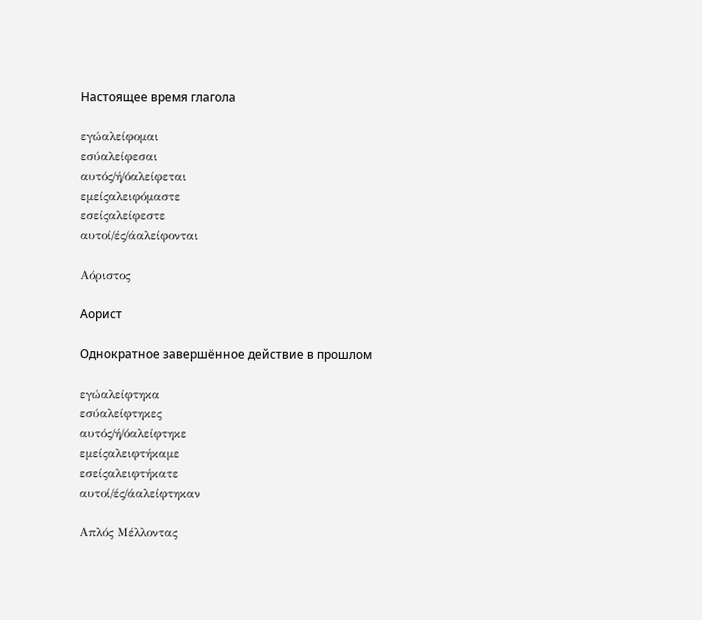Настоящее время глагола

εγώαλείφομαι
εσύαλείφεσαι
αυτός/ή/όαλείφεται
εμείςαλειφόμαστε
εσείςαλείφεστε
αυτοί/ές/άαλείφονται

Αόριστος

Аорист

Однократное завершённое действие в прошлом

εγώαλείφτηκα
εσύαλείφτηκες
αυτός/ή/όαλείφτηκε
εμείςαλειφτήκαμε
εσείςαλειφτήκατε
αυτοί/ές/άαλείφτηκαν

Απλός Μέλλοντας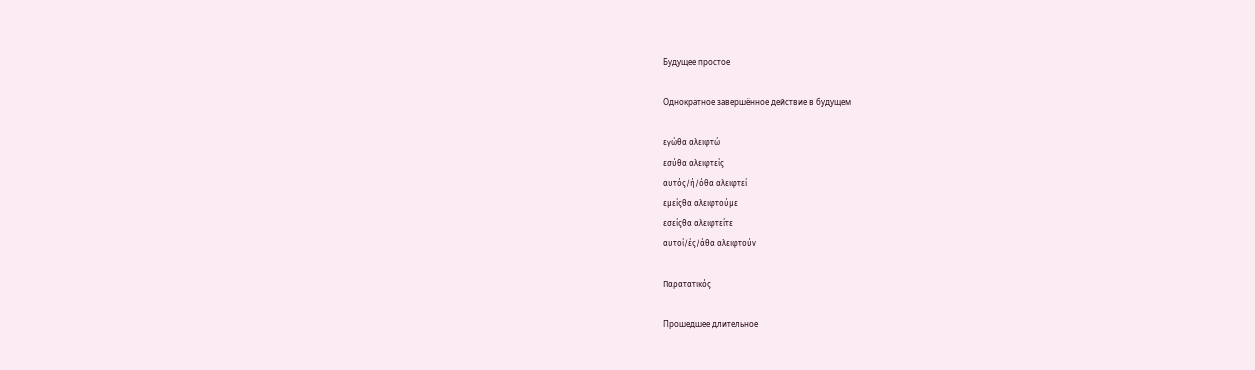Будущее простое

Однократное завершённое действие в будущем

εγώθα αλειφτώ
εσύθα αλειφτείς
αυτός/ή/όθα αλειφτεί
εμείςθα αλειφτούμε
εσείςθα αλειφτείτε
αυτοί/ές/άθα αλειφτούν

Παρατατικός

Прошедшее длительное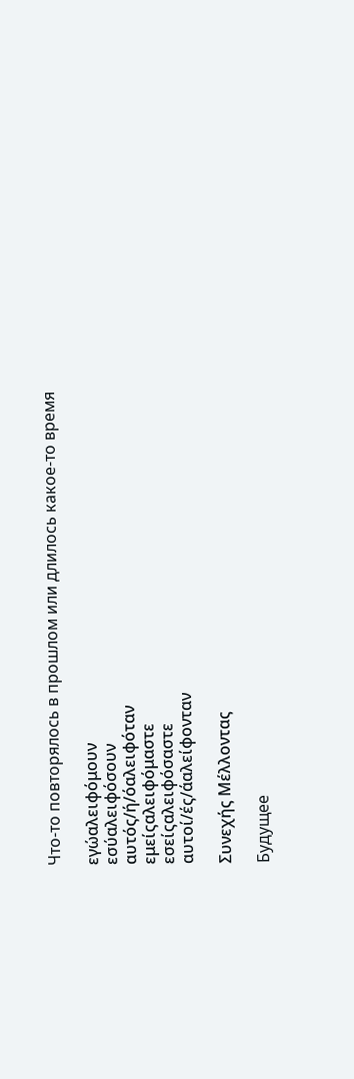Что-то повторялось в прошлом или длилось какое-то время

εγώαλειφόμουν
εσύαλειφόσουν
αυτός/ή/όαλειφόταν
εμείςαλειφόμαστε
εσείςαλειφόσαστε
αυτοί/ές/άαλείφονταν

Συνεχής Μέλλοντας

Будущее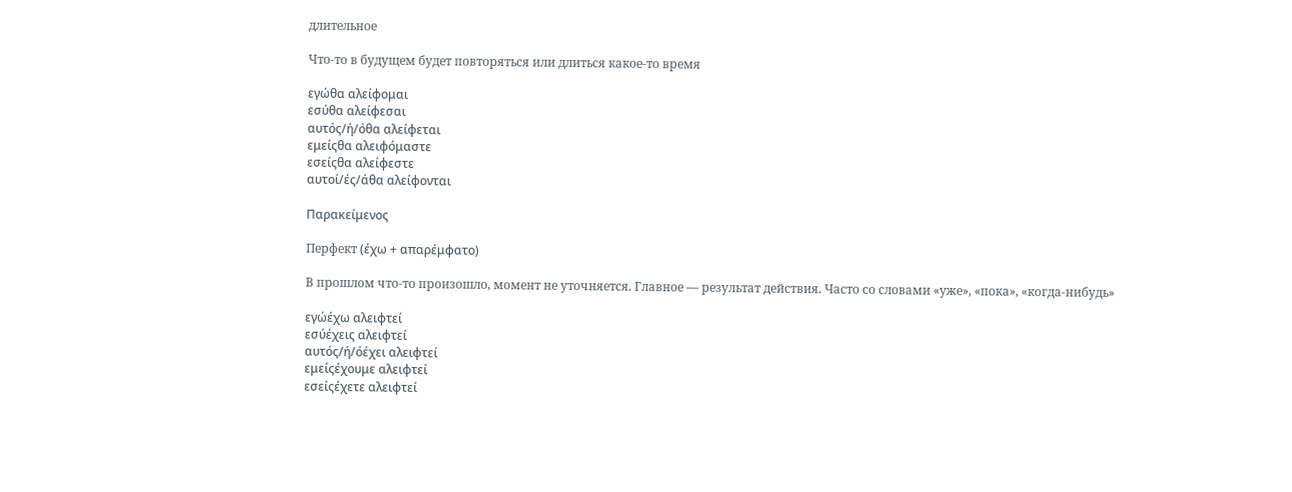длительное

Что-то в будущем будет повторяться или длиться какое-то время

εγώθα αλείφομαι
εσύθα αλείφεσαι
αυτός/ή/όθα αλείφεται
εμείςθα αλειφόμαστε
εσείςθα αλείφεστε
αυτοί/ές/άθα αλείφονται

Παρακείμενος

Перфект (έχω + απαρέμφατο)

В прошлом что-то произошло, момент не уточняется. Главное — результат действия. Часто со словами «уже», «пока», «когда-нибудь»

εγώέχω αλειφτεί
εσύέχεις αλειφτεί
αυτός/ή/όέχει αλειφτεί
εμείςέχουμε αλειφτεί
εσείςέχετε αλειφτεί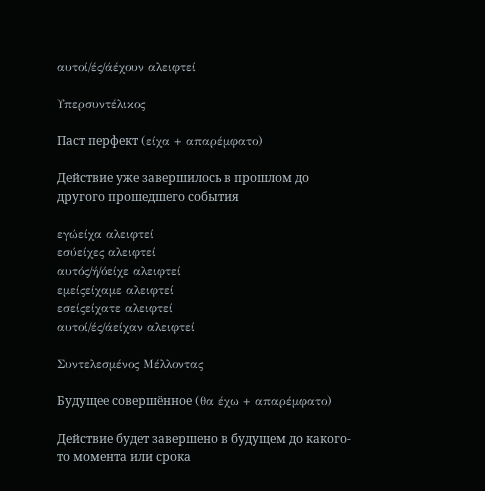αυτοί/ές/άέχουν αλειφτεί

Υπερσυντέλικος

Паст перфект (είχα + απαρέμφατο)

Действие уже завершилось в прошлом до другого прошедшего события

εγώείχα αλειφτεί
εσύείχες αλειφτεί
αυτός/ή/όείχε αλειφτεί
εμείςείχαμε αλειφτεί
εσείςείχατε αλειφτεί
αυτοί/ές/άείχαν αλειφτεί

Συντελεσμένος Μέλλοντας

Будущее совершённое (θα έχω + απαρέμφατο)

Действие будет завершено в будущем до какого-то момента или срока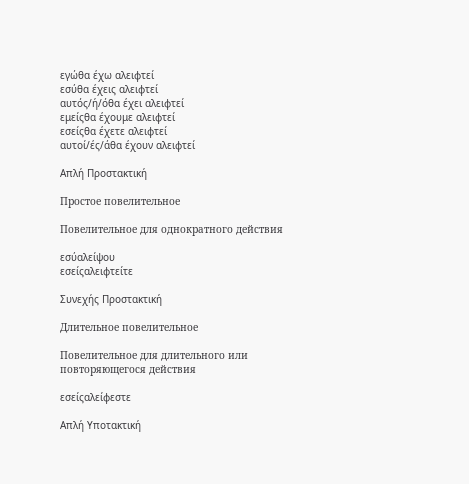εγώθα έχω αλειφτεί
εσύθα έχεις αλειφτεί
αυτός/ή/όθα έχει αλειφτεί
εμείςθα έχουμε αλειφτεί
εσείςθα έχετε αλειφτεί
αυτοί/ές/άθα έχουν αλειφτεί

Απλή Προστακτική

Простое повелительное

Повелительное для однократного действия

εσύαλείψου
εσείςαλειφτείτε

Συνεχής Προστακτική

Длительное повелительное

Повелительное для длительного или повторяющегося действия

εσείςαλείφεστε

Απλή Υποτακτική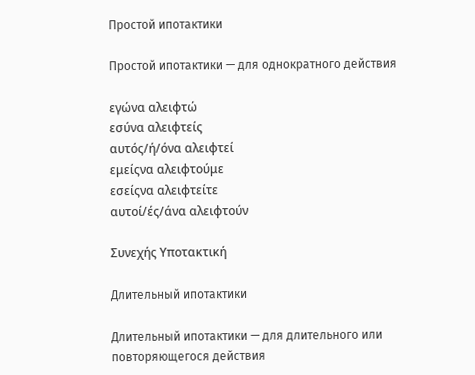Простой ипотактики

Простой ипотактики — для однократного действия

εγώνα αλειφτώ
εσύνα αλειφτείς
αυτός/ή/όνα αλειφτεί
εμείςνα αλειφτούμε
εσείςνα αλειφτείτε
αυτοί/ές/άνα αλειφτούν

Συνεχής Υποτακτική

Длительный ипотактики

Длительный ипотактики — для длительного или повторяющегося действия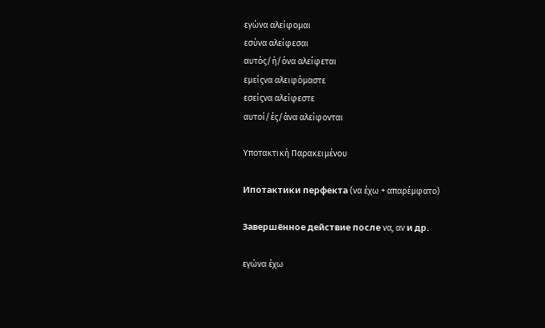εγώνα αλείφομαι
εσύνα αλείφεσαι
αυτός/ή/όνα αλείφεται
εμείςνα αλειφόμαστε
εσείςνα αλείφεστε
αυτοί/ές/άνα αλείφονται

Υποτακτική Παρακειμένου

Ипотактики перфекта (να έχω + απαρέμφατο)

Завершённое действие после να, αν и др.

εγώνα έχω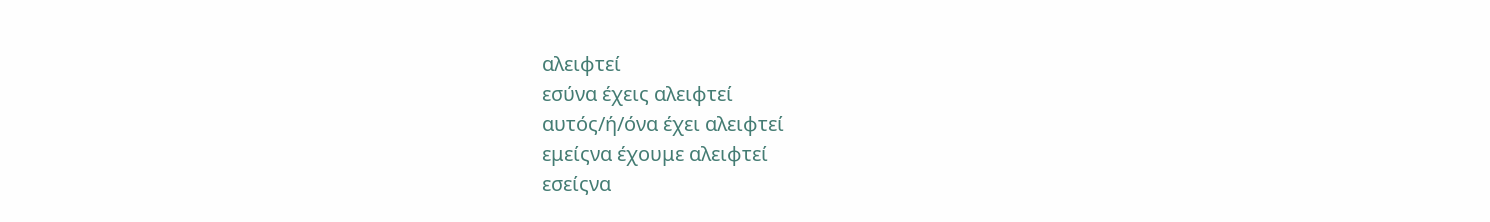αλειφτεί
εσύνα έχεις αλειφτεί
αυτός/ή/όνα έχει αλειφτεί
εμείςνα έχουμε αλειφτεί
εσείςνα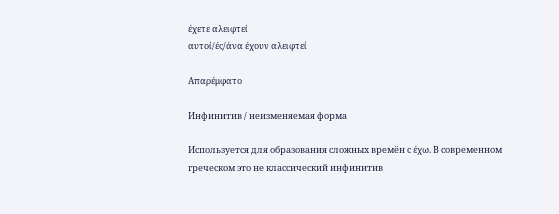έχετε αλειφτεί
αυτοί/ές/άνα έχουν αλειφτεί

Απαρέμφατο

Инфинитив / неизменяемая форма

Используется для образования сложных времён с έχω. В современном греческом это не классический инфинитив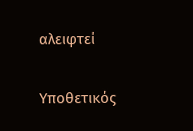αλειφτεί

Υποθετικός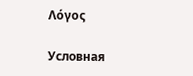Λόγος

Условная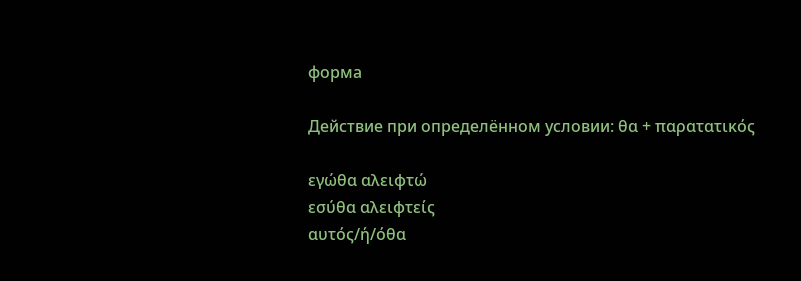форма

Действие при определённом условии: θα + παρατατικός

εγώθα αλειφτώ
εσύθα αλειφτείς
αυτός/ή/όθα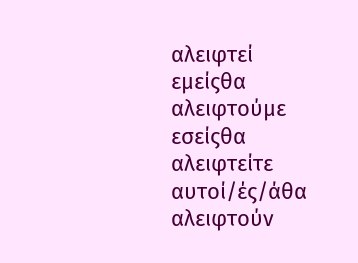αλειφτεί
εμείςθα αλειφτούμε
εσείςθα αλειφτείτε
αυτοί/ές/άθα αλειφτούν